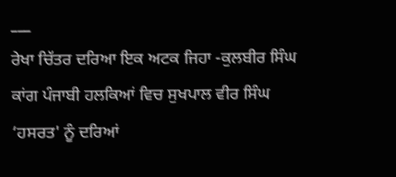___
ਰੇਖਾ ਚਿੱਤਰ ਦਰਿਆ ਇਕ ਅਟਕ ਜਿਹਾ -ਕੁਲਬੀਰ ਸਿੰਘ ਕਾਂਗ ਪੰਜਾਬੀ ਹਲਕਿਆਂ ਵਿਚ ਸੁਖਪਾਲ ਵੀਰ ਸਿੰਘ ‘ਹਸਰਤ' ਨੂੰ ਦਰਿਆਂ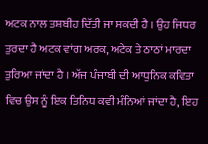ਅਟਕ ਨਾਲ ਤਸ਼ਬੀਹ ਦਿੱਤੀ ਜਾ ਸਕਦੀ ਹੈ । ਉਹ ਜਿਧਰ ਤੁਰਦਾ ਹੈ ਅਟਕ ਵਾਂਗ ਅਰਕ, ਅਟੇਕ ਤੇ ਠਾਠਾਂ ਮਾਰਦਾ ਤੁਰਿਆ ਜਾਂਦਾ ਹੈ । ਅੱਜ ਪੰਜਾਬੀ ਦੀ ਆਧੁਨਿਕ ਕਵਿਤਾ ਵਿਚ ਉਸ ਨੂੰ ਇਕ ਤਿਨਿਧ ਕਵੀ ਮੰਨਿਆਂ ਜਾਂਦਾ ਹੈ, ਇਹ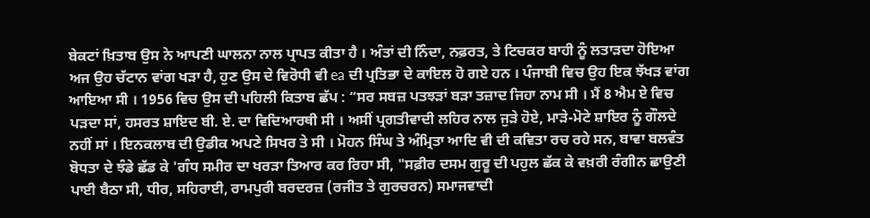ਬੇਕਟਾਂ ਖ਼ਿਤਾਬ ਉਸ ਨੇ ਆਪਣੀ ਘਾਲਨਾ ਨਾਲ ਪ੍ਰਾਪਤ ਕੀਤਾ ਹੈ । ਅੰਤਾਂ ਦੀ ਨਿੰਦਾ, ਨਫ਼ਰਤ, ਤੇ ਟਿਚਕਰ ਬਾਹੀ ਨੂੰ ਲਤਾੜਦਾ ਹੋਇਆ ਅਜ ਉਹ ਚੱਟਾਨ ਵਾਂਗ ਖੜਾ ਹੈ, ਹੁਣ ਉਸ ਦੇ ਵਿਰੋਧੀ ਵੀ ea ਦੀ ਪ੍ਰਤਿਭਾ ਦੇ ਕਾਇਲ ਹੋ ਗਏ ਹਨ । ਪੰਜਾਬੀ ਵਿਚ ਉਹ ਇਕ ਝੱਖੜ ਵਾਂਗ ਆਇਆ ਸੀ । 1956 ਵਿਚ ਉਸ ਦੀ ਪਹਿਲੀ ਕਿਤਾਬ ਛੱਪ : “ਸਰ ਸਬਜ਼ ਪਤਝੜਾਂ ਬੜਾ ਤਜ਼ਾਦ ਜਿਹਾ ਨਾਮ ਸੀ । ਮੈਂ 8 ਐਮ ਏ ਵਿਚ ਪੜਦਾ ਸਾਂ, ਹਸਰਤ ਸ਼ਾਇਦ ਬੀ. ਏ. ਦਾ ਵਿਦਿਆਰਥੀ ਸੀ । ਅਸੀਂ ਪ੍ਰਗਤੀਵਾਦੀ ਲਹਿਰ ਨਾਲ ਜੁੜੇ ਹੋਏ, ਮਾੜੇ-ਮੋਟੇ ਸ਼ਾਇਰ ਨੂੰ ਗੌਲਦੇ ਨਹੀਂ ਸਾਂ । ਇਨਕਲਾਬ ਦੀ ਉਡੀਕ ਅਪਣੇ ਸਿਖਰ ਤੇ ਸੀ । ਮੋਹਨ ਸਿੰਘ ਤੇ ਅੰਮ੍ਰਿਤਾ ਆਦਿ ਵੀ ਦੀ ਕਵਿਤਾ ਰਚ ਰਹੇ ਸਨ, ਬਾਵਾ ਬਲਵੰਤ ਬੋਧਤਾ ਦੇ ਝੰਡੇ ਛੱਡ ਕੇ 'ਗੰਧ ਸਮੀਰ ਦਾ ਖਰੜਾ ਤਿਆਰ ਕਰ ਰਿਹਾ ਸੀ, "ਸਫ਼ੀਰ ਦਸਮ ਗੁਰੂ ਦੀ ਪਹੁਲ ਛੱਕ ਕੇ ਵਖ਼ਰੀ ਰੰਗੀਨ ਛਾਉਣੀ ਪਾਈ ਬੈਠਾ ਸੀ, ਧੀਰ, ਸਹਿਰਾਈ, ਰਾਮਪੁਰੀ ਬਰਦਰਜ਼ (ਰਜੀਤ ਤੇ ਗੁਰਚਰਨ) ਸਮਾਜਵਾਦੀ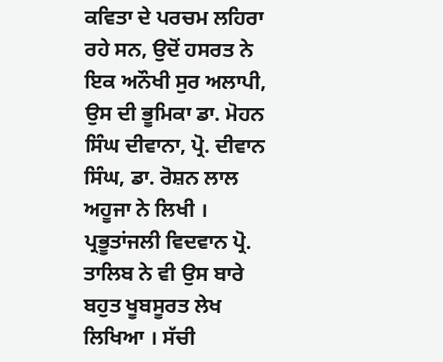ਕਵਿਤਾ ਦੇ ਪਰਚਮ ਲਹਿਰਾ ਰਹੇ ਸਨ, ਉਦੋਂ ਹਸਰਤ ਨੇ ਇਕ ਅਨੌਖੀ ਸੁਰ ਅਲਾਪੀ, ਉਸ ਦੀ ਭੂਮਿਕਾ ਡਾ. ਮੋਹਨ ਸਿੰਘ ਦੀਵਾਨਾ, ਪ੍ਰੋ. ਦੀਵਾਨ ਸਿੰਘ, ਡਾ. ਰੋਸ਼ਨ ਲਾਲ ਅਹੂਜਾ ਨੇ ਲਿਖੀ । ਪ੍ਰਭੂਤਾਂਜਲੀ ਵਿਦਵਾਨ ਪ੍ਰੋ. ਤਾਲਿਬ ਨੇ ਵੀ ਉਸ ਬਾਰੇ ਬਹੁਤ ਖੂਬਸੂਰਤ ਲੇਖ ਲਿਖਿਆ । ਸੱਚੀ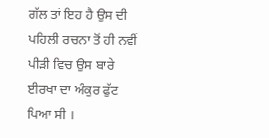ਗੱਲ ਤਾਂ ਇਹ ਹੈ ਉਸ ਦੀ ਪਹਿਲੀ ਰਚਨਾ ਤੋਂ ਹੀ ਨਵੀਂ ਪੀੜੀ ਵਿਚ ਉਸ ਬਾਰੇ ਈਰਖਾ ਦਾ ਅੰਕੁਰ ਫੁੱਟ ਪਿਆ ਸੀ ।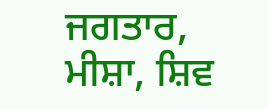ਜਗਤਾਰ, ਮੀਸ਼ਾ, ਸ਼ਿਵ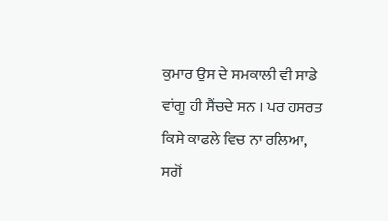ਕੁਮਾਰ ਉਸ ਦੇ ਸਮਕਾਲੀ ਵੀ ਸਾਡੇ ਵਾਂਗੂ ਹੀ ਸੈਂਚਦੇ ਸਨ । ਪਰ ਹਸਰਤ ਕਿਸੇ ਕਾਫਲੇ ਵਿਚ ਨਾ ਰਲਿਆ, ਸਗੋਂ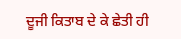ਦੂਜੀ ਕਿਤਾਬ ਦੇ ਕੇ ਛੇਤੀ ਹੀ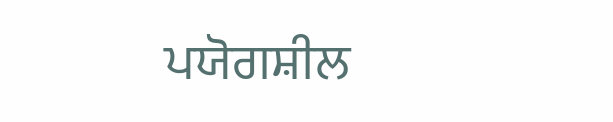ਪਯੋਗਸ਼ੀਲ